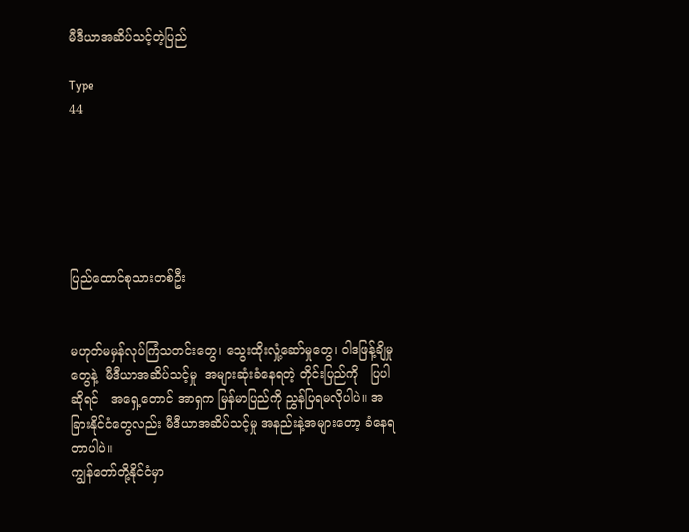မီဒီယာအဆိပ်သင့်တဲ့ပြည်

Type
44






ပြည်ထောင်စုသားတစ်ဦး


မဟုတ်မမှန်လုပ်ကြံသတင်းတွေ၊ သွေးထိုးလှုံ့ဆော်မှုတွေ၊ ဝါဒဖြန့်ချိမှုတွေနဲ့  မီဒီယာအဆိပ်သင့်မှု  အများဆုံးခံနေရတဲ့ တိုင်းပြည်ကို   ပြပါဆိုရင်   အရှေ့တောင် အာရှက မြန်မာပြည်ကို ညွှန်ပြရမလိုပါပဲ။ အခြားနိုင်ငံတွေလည်း မီဒီယာအဆိပ်သင့်မှု အနည်းနဲ့အများတော့ ခံနေရတာပါပဲ။
ကျွန်တော်တို့နိုင်ငံမှာ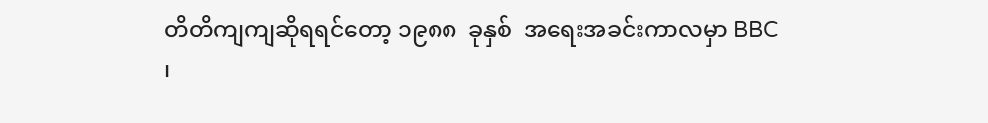တိတိကျကျဆိုရရင်တော့ ၁၉၈၈  ခုနှစ်  အရေးအခင်းကာလမှာ BBC ၊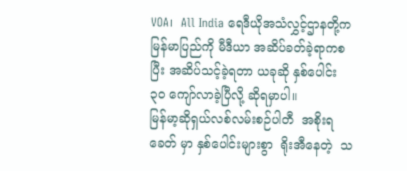VOA၊  All India ရေဒီယိုအသံလွှင့်ဌာနတို့က မြန်မာပြည်ကို မီဒီယာ အဆိပ်ခတ်ခဲ့ရာကစပြီး အဆိပ်သင့်ခဲ့ရတာ ယခုဆို နှစ်ပေါင်း ၃၀ ကျော်လာခဲ့ပြီလို့ ဆိုရမှာပါ။
မြန်မာ့ဆိုရှယ်လစ်လမ်းစဉ်ပါတီ  အစိုးရခေတ် မှာ နှစ်ပေါင်းများစွာ  ရိုးအီနေတဲ့  သ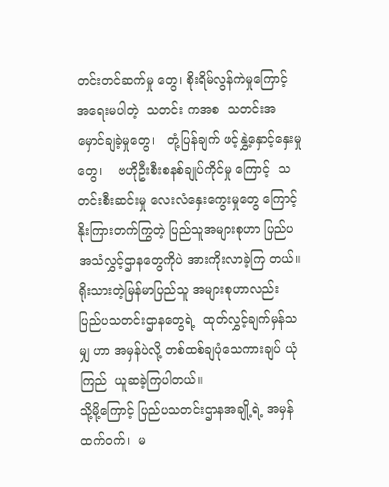တင်းတင်ဆက်မှု တွေ၊ စိုးရိမ်လွန်ကဲမှုကြောင့် အရေးမပါတဲ့  သတင်း ကအစ  သတင်းအမှောင်ချခဲ့မှုတွေ၊   တုံ့ပြန်ချက် ဖင့်နွှဲ့နှောင့်နှေးမှုတွေ၊    ဗဟိုဦးစီးစနစ်ချုပ်ကိုင်မှု ကြောင့်  သတင်းစီးဆင်းမှု လေးလံနှေးကွေးမှုတွေ ကြောင့် နိုးကြားတက်ကြွတဲ့ ပြည်သူအများစုဟာ ပြည်ပအသံလွှင့်ဌာနတွေကိုပဲ အားကိုးလာခဲ့ကြ တယ်။ ရိုးသားတဲ့မြန်မာပြည်သူ အများစုဟာလည်း ပြည်ပသတင်းဌာနတွေရဲ့  ထုတ်လွှင့်ချက်မှန်သမျှ ဟာ အမှန်ပဲလို့ တစ်ထစ်ချပုံသေကားချပ် ယုံကြည်  ယူဆခဲ့ကြပါတယ်။
သို့မို့ကြောင့် ပြည်ပသတင်းဌာနအချို့ရဲ့ အမှန် ထက်ဝက်၊  မ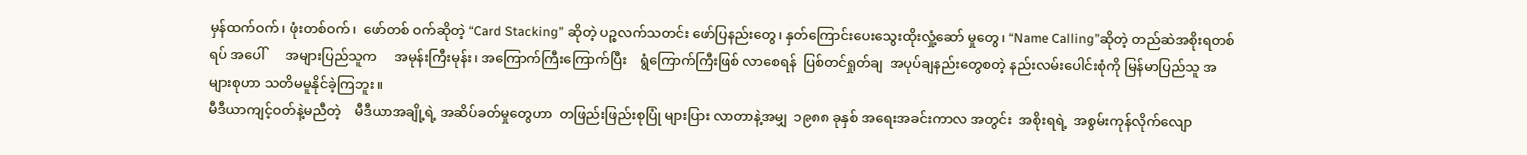မှန်ထက်ဝက်၊ ဖုံးတစ်ဝက်၊  ဖော်တစ် ဝက်ဆိုတဲ့ “Card Stacking” ဆိုတဲ့ ပဉ္စလက်သတင်း ဖော်ပြနည်းတွေ၊ နှတ်ကြောင်းပေးသွေးထိုးလှုံ့ဆော် မှုတွေ၊ “Name Calling”ဆိုတဲ့ တည်ဆဲအစိုးရတစ်ရပ် အပေါ်      အများပြည်သူက     အမုန်းကြီးမုန်း၊ အကြောက်ကြီးကြောက်ပြီး    ရွံကြောက်ကြီးဖြစ် လာစေရန်  ပြစ်တင်ရှုတ်ချ  အပုပ်ချနည်းတွေစတဲ့ နည်းလမ်းပေါင်းစုံကို မြန်မာပြည်သူ အများစုဟာ သတိမမူနိုင်ခဲ့ကြဘူး။
မီဒီယာကျင့်ဝတ်နဲ့မညီတဲ့    မီဒီယာအချို့ရဲ့ အဆိပ်ခတ်မှုတွေဟာ  တဖြည်းဖြည်းစုပြုံ များပြား လာတာနဲ့အမျှ  ၁၉၈၈ ခုနှစ် အရေးအခင်းကာလ အတွင်း  အစိုးရရဲ့  အစွမ်းကုန်လိုက်လျော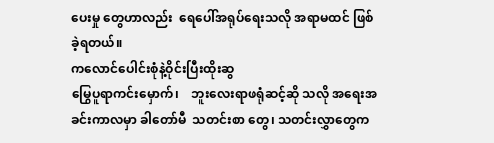ပေးမှု တွေဟာလည်း  ရေပေါ်အရုပ်ရေးသလို အရာမထင် ဖြစ်ခဲ့ရတယ်။
ကလောင်ပေါင်းစုံနဲ့ဝိုင်းပြီးထိုးဆွ
မြွေပူရာကင်းမှောက်၊    ဘူးလေးရာဖရုံဆင့်ဆို သလို အရေးအခင်းကာလမှာ ခါတော်မီ  သတင်းစာ တွေ၊ သတင်းလွှာတွေက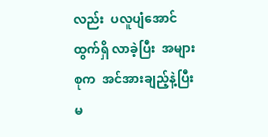လည်း  ပလူပျံအောင်ထွက်ရှိ လာခဲ့ပြီး  အများစုက  အင်အားချည့်နဲ့ပြီး မ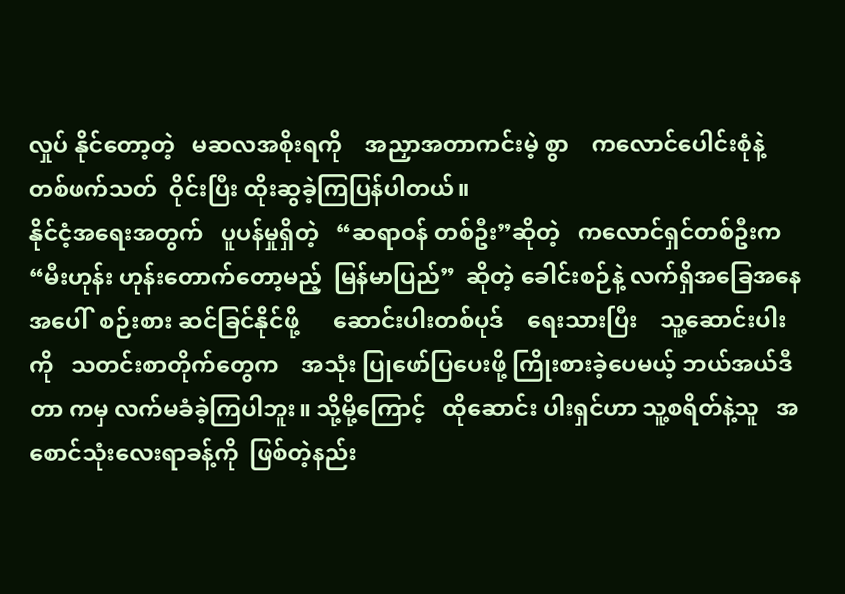လှုပ် နိုင်တော့တဲ့   မဆလအစိုးရကို    အညှာအတာကင်းမဲ့ စွာ    ကလောင်ပေါင်းစုံနဲ့   တစ်ဖက်သတ်  ဝိုင်းပြီး ထိုးဆွခဲ့ကြပြန်ပါတယ်။
နိုင်ငံ့အရေးအတွက်   ပူပန်မှုရှိတဲ့   “ဆရာဝန် တစ်ဦး”ဆိုတဲ့   ကလောင်ရှင်တစ်ဦးက “မီးဟုန်း ဟုန်းတောက်တော့မည့်  မြန်မာပြည်”  ဆိုတဲ့ ခေါင်းစဉ်နဲ့ လက်ရှိအခြေအနေအပေါ်  စဉ်းစား ဆင်ခြင်နိုင်ဖို့      ဆောင်းပါးတစ်ပုဒ်    ရေးသားပြီး    သူ့ဆောင်းပါးကို   သတင်းစာတိုက်တွေက    အသုံး ပြုဖော်ပြပေးဖို့ ကြိုးစားခဲ့ပေမယ့် ဘယ်အယ်ဒီတာ ကမှ လက်မခံခဲ့ကြပါဘူး။ သို့မို့ကြောင့်   ထိုဆောင်း ပါးရှင်ဟာ သူ့စရိတ်နဲ့သူ   အစောင်သုံးလေးရာခန့်ကို  ဖြစ်တဲ့နည်း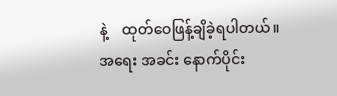နဲ့    ထုတ်ဝေဖြန့်ချိခဲ့ရပါတယ်။    အရေး အခင်း နောက်ပိုင်း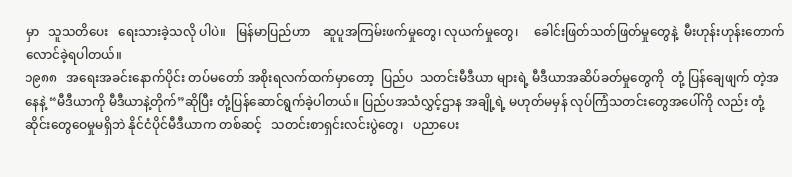မှာ   သူသတိပေး   ရေးသားခဲ့သလို ပါပဲ။   မြန်မာပြည်ဟာ    ဆူပူအကြမ်းဖက်မှုတွေ၊ လုယက်မှုတွေ၊     ခေါင်းဖြတ်သတ်ဖြတ်မှုတွေနဲ့  မီးဟုန်းဟုန်းတောက်လောင်ခဲ့ရပါတယ်။
၁၉၈၈   အရေးအခင်းနောက်ပိုင်း တပ်မတော် အစိုးရလက်ထက်မှာတော့  ပြည်ပ  သတင်းမီဒီယာ များရဲ့ မီဒီယာအဆိပ်ခတ်မှုတွေကို  တုံ့ ပြန်ချေဖျက် တဲ့အနေနဲ့ “မီဒီယာကို မီဒီယာနဲ့တိုက်”ဆိုပြီး တုံ့ပြန်ဆောင်ရွက်ခဲ့ပါတယ်။ ပြည်ပအသံလွှင့်ဌာန အချို့ရဲ့ မဟုတ်မမှန် လုပ်ကြံသတင်းတွေအပေါ်ကို လည်း တုံ့ဆိုင်းတွေဝေမှုမရှိဘဲ နိုင်ငံပိုင်မီဒီယာက တစ်ဆင့်   သတင်းစာရှင်းလင်းပွဲတွေ၊   ပညာပေး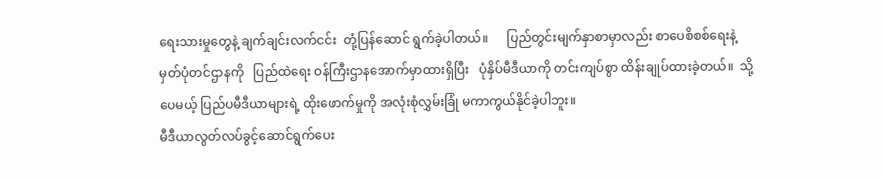ရေးသားမှုတွေနဲ့ ချက်ချင်းလက်ငင်း  တုံ့ပြန်ဆောင် ရွက်ခဲ့ပါတယ်။      ပြည်တွင်းမျက်နှာစာမှာလည်း စာပေစိစစ်ရေးနဲ့  မှတ်ပုံတင်ဌာနကို   ပြည်ထဲရေး ဝန်ကြီးဌာနအောက်မှာထားရှိပြီး   ပုံနှိပ်မီဒီယာကို တင်းကျပ်စွာ ထိန်းချုပ်ထားခဲ့တယ်။  သို့ပေမယ့် ပြည်ပမီဒီယာများရဲ့ ထိုးဖောက်မှုကို အလုံးစုံလွှမ်းခြုံ မကာကွယ်နိုင်ခဲ့ပါဘူး။
မီဒီယာလွတ်လပ်ခွင့်ဆောင်ရွက်ပေး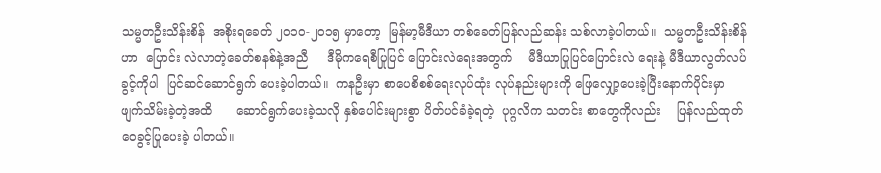သမ္မတဦးသိန်းစိန်  အစိုးရခေတ် ၂၀၁၀-၂၀၁၅ မှာတော့  မြန်မာ့မီဒီယာ တစ်ခေတ်ပြန်လည်ဆန်း သစ်လာခဲ့ပါတယ်။  သမ္မတဦးသိန်းစိန်ဟာ  ပြောင်း လဲလာတဲ့ခေတ်စနစ်နဲ့အညီ     ဒီမိုကရေစီပြုပြင် ပြောင်းလဲရေးအတွက်    မီဒီယာပြုပြင်ပြောင်းလဲ ရေးနဲ့ မီဒီယာလွတ်လပ်ခွင့်ကိုပါ  ပြင်ဆင်ဆောင်ရွက် ပေးခဲ့ပါတယ်။  ကနဦးမှာ စာပေစိစစ်ရေးလုပ်ထုံး လုပ်နည်းများကို ဖြေလျှော့ပေးခဲ့ပြီးနောက်ပိုင်းမှာ ဖျက်သိမ်းခဲ့တဲ့အထိ      ဆောင်ရွက်ပေးခဲ့သလို နှစ်ပေါင်းများစွာ ပိတ်ပင်ခံခဲ့ရတဲ့  ပုဂ္ဂလိက သတင်း စာတွေကိုလည်း    ပြန်လည်ထုတ်ဝေခွင့်ပြုပေးခဲ့ ပါတယ်။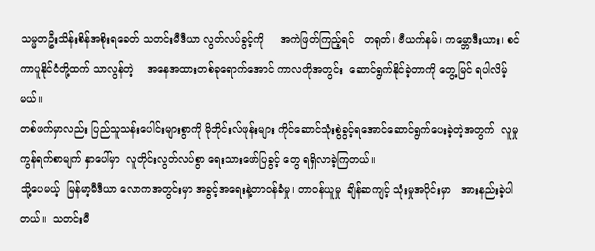သမ္မတဦးသိန်းစိန်အစိုးရခေတ် သတင်းမီဒီယာ လွတ်လပ်ခွင့်ကို     အကဲဖြတ်ကြည့်ရင်   တရုတ်၊ ဗီယက်နမ်၊ ကမ္ဘောဒီးယား၊ စင်ကာပူနိုင်ငံတို့ထက် သာလွန်တဲ့    အနေအထားတစ်ခုရောက်အောင် ကာလတိုအတွင်း  ဆောင်ရွက်နိုင်ခဲ့တာကို တွေ့မြင် ရပါလိမ့်မယ်။
တစ်ဖက်မှာလည်း ပြည်သူသန်းပေါင်းများစွာကို မိုဘိုင်းလ်ဖုန်းများ ကိုင်ဆောင်သုံးစွဲခွင့်ရအောင်ဆောင်ရွက်ပေးခဲ့တဲ့အတွက်  လူမှုကွန်ရက်စာမျက် နှာပေါ်မှာ  လူတိုင်းလွတ်လပ်စွာ ရေးသားဖော်ပြခွင့် တွေ ရရှိလာခဲ့ကြတယ်။
သို့ပေမယ့်  မြန်မာ့မီဒီယာ လောကအတွင်းမှာ အခွင့်အရေးနဲ့တာဝန်ခံမှု၊ တာဝန်ယူမှု  ချိန်ဆကျင့် သုံးမှုအပိုင်းမှာ   အားနည်းခဲ့ပါတယ်။  သတင်းမီ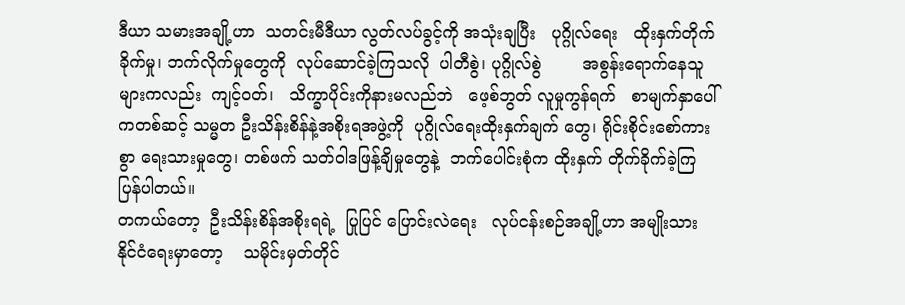ဒီယာ သမားအချို့ဟာ  သတင်းမီဒီယာ လွတ်လပ်ခွင့်ကို အသုံးချပြီး   ပုဂ္ဂိုလ်ရေး   ထိုးနှက်တိုက်ခိုက်မှု၊ ဘက်လိုက်မှုတွေကို  လုပ်ဆောင်ခဲ့ကြသလို  ပါတီစွဲ၊ ပုဂ္ဂိုလ်စွဲ        အစွန်းရောက်နေသူများကလည်း  ကျင့်ဝတ်၊   သိက္ခာပိုင်းကိုနားမလည်ဘဲ   ဖေ့စ်ဘွတ် လူမှုကွန်ရက်   စာမျက်နှာပေါ်ကတစ်ဆင့် သမ္မတ ဦးသိန်းစိန်နဲ့အစိုးရအဖွဲ့ကို  ပုဂ္ဂိုလ်ရေးထိုးနှက်ချက် တွေ၊ ရိုင်းစိုင်းစော်ကားစွာ ရေးသားမှုတွေ၊ တစ်ဖက် သတ်ဝါဒဖြန့်ချိမှုတွေနဲ့  ဘက်ပေါင်းစုံက ထိုးနှက် တိုက်ခိုက်ခဲ့ကြပြန်ပါတယ်။
တကယ်တော့  ဦးသိန်းစိန်အစိုးရရဲ့  ပြုပြင် ပြောင်းလဲရေး   လုပ်ငန်းစဉ်အချို့ဟာ အမျိုးသား နိုင်ငံရေးမှာတော့    သမိုင်းမှတ်တိုင်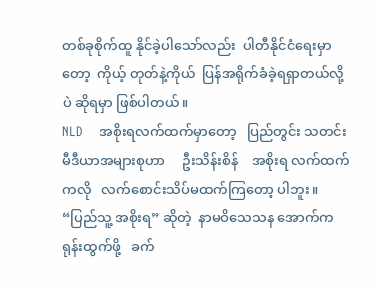တစ်ခုစိုက်ထူ နိုင်ခဲ့ပါသော်လည်း  ပါတီနိုင်ငံရေးမှာတော့  ကိုယ့် တုတ်နဲ့ကိုယ်  ပြန်အရိုက်ခံခဲ့ရရှာတယ်လို့ပဲ ဆိုရမှာ ဖြစ်ပါတယ်။
NLD    အစိုးရလက်ထက်မှာတော့   ပြည်တွင်း သတင်းမီဒီယာအများစုဟာ     ဦးသိန်းစိန်    အစိုးရ လက်ထက်ကလို   လက်စောင်းသိပ်မထက်ကြတော့ ပါဘူး။  “ပြည်သူ့ အစိုးရ” ဆိုတဲ့  နာမဝိသေသန အောက်က  ရုန်းထွက်ဖို့   ခက်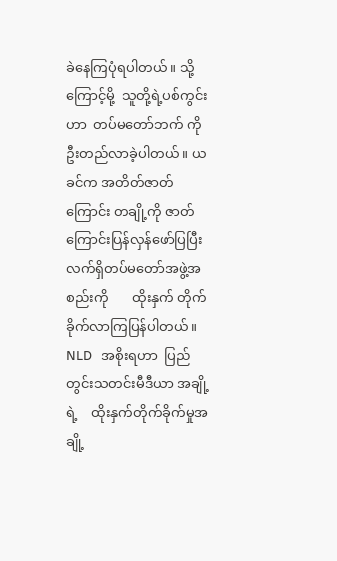ခဲနေကြပုံရပါတယ်။ သို့ကြောင့်မို့  သူတို့ရဲ့ပစ်ကွင်းဟာ  တပ်မတော်ဘက် ကို ဦးတည်လာခဲ့ပါတယ်။ ယခင်က အတိတ်‌ဇာတ် ကြောင်း တချို့ကို ဇာတ်ကြောင်းပြန်လှန်ဖော်ပြပြီး လက်ရှိတပ်မတော်အဖွဲ့အစည်းကို       ထိုးနှက် တိုက်ခိုက်လာကြပြန်ပါတယ်။
NLD   အစိုးရဟာ  ပြည်တွင်းသတင်းမီဒီယာ အချို့ရဲ့    ထိုးနှက်တိုက်ခိုက်မှုအချို့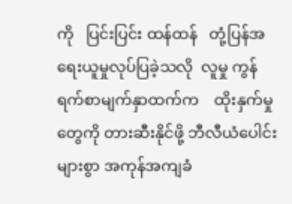ကို   ပြင်းပြင်း ထန်ထန်   တုံ့ပြန်အရေးယူမှုလုပ်ပြခဲ့သလို  လူမှု ကွန်ရက်စာမျက်နှာထက်က    ထိုးနှက်မှုတွေကို တားဆီးနိုင်ဖို့ ဘီလီယံပေါင်းများစွာ အကုန်အကျခံ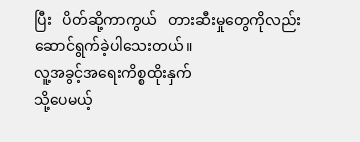ပြီး   ပိတ်ဆို့ကာကွယ်   တားဆီးမှုတွေကိုလည်း ဆောင်ရွက်ခဲ့ပါသေးတယ်။
လူ့အခွင့်အရေးကိစ္စထိုးနှက်
သို့ပေမယ့်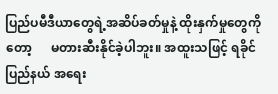ပြည်ပမီဒီယာတွေရဲ့အဆိပ်ခတ်မှုနဲ့ ထိုးနှက်မှုတွေကိုတော့      မတားဆီးနိုင်ခဲ့ပါဘူး။ အထူးသဖြင့် ရခိုင်ပြည်နယ် အရေး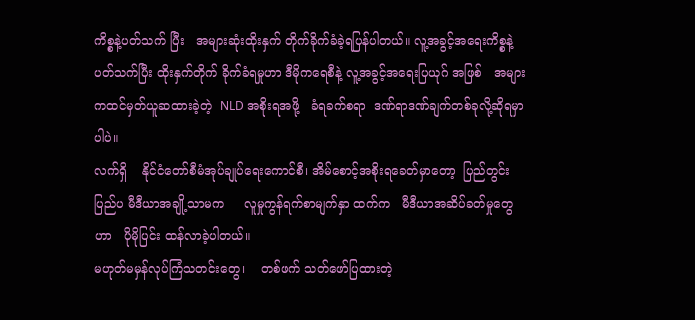ကိစ္စနဲ့ပတ်သက် ပြီး   အများဆုံးထိုးနှက် တိုက်ခိုက်ခံခဲ့ရပြန်ပါတယ်။ လူ့အခွင့်အရေးကိစ္စနဲ့ပတ်သက်ပြီး ထိုးနှက်တိုက် ခိုက်ခံရမှုဟာ ဒီမိုကရေစီနဲ့ လူ့အခွင့်အရေးပြယုဂ် အဖြစ်   အများကထင်မှတ်ယူဆထားခဲ့တဲ့  NLD အစိုးရအဖို့   ခံရခက်စရာ  ဒဏ်ရာဒဏ်ချက်တစ်ခုလို့ဆိုရမှာပါပဲ။
လက်ရှိ    နိုင်ငံတော်စီမံအုပ်ချုပ်ရေးကောင်စီ၊ အိမ်စောင့်အစိုးရခေတ်မှာတော့  ပြည်တွင်း ပြည်ပ မီဒီယာအချို့သာမက     လူမှုကွန်ရက်စာမျက်နှာ ထက်က   မီဒီယာအဆိပ်ခတ်မှုတွေဟာ   ပိုမိုပြင်း ထန်လာခဲ့ပါတယ်။
မဟုတ်မမှန်လုပ်ကြံသတင်းတွေ၊    တစ်ဖက် သတ်ဖော်ပြထားတဲ့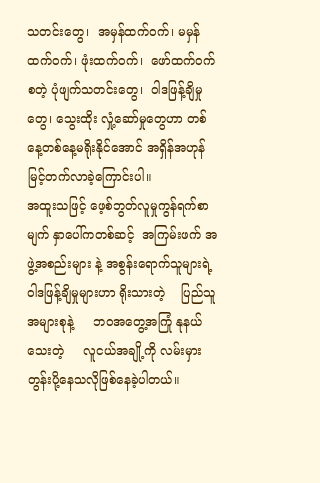သတင်းတွေ၊  အမှန်ထက်ဝက်၊ မမှန်ထက်ဝက်၊ ဖုံးထက်ဝက်၊  ဖော်ထက်ဝက် စတဲ့ ပုံဖျက်သတင်းတွေ၊  ဝါဒဖြန့်ချိမှုတွေ၊ သွေးထိုး လှုံ့ဆော်မှုတွေဟာ တစ်နေ့တစ်နေ့မရိုးနိုင်အောင် အရှိန်အဟုန် မြင့်တက်လာခဲ့ကြောင်းပါ။
အထူးသဖြင့် ဖေ့စ်ဘွတ်လူမှုကွန်ရက်စာမျက် နှာပေါ်ကတစ်ဆင့်  အကြမ်းဖက် အဖွဲ့အစည်းများ နဲ့ အစွန်းရောက်သူများရဲ့ ဝါဒဖြန့်ချိမှုများဟာ ရိုးသားတဲ့    ပြည်သူအများစုနဲ့     ဘဝအတွေ့အကြုံ နုနယ်သေးတဲ့     လူငယ်အချို့ကို လမ်းမှားတွန်းပို့နေသလိုဖြစ်နေခဲ့ပါတယ်။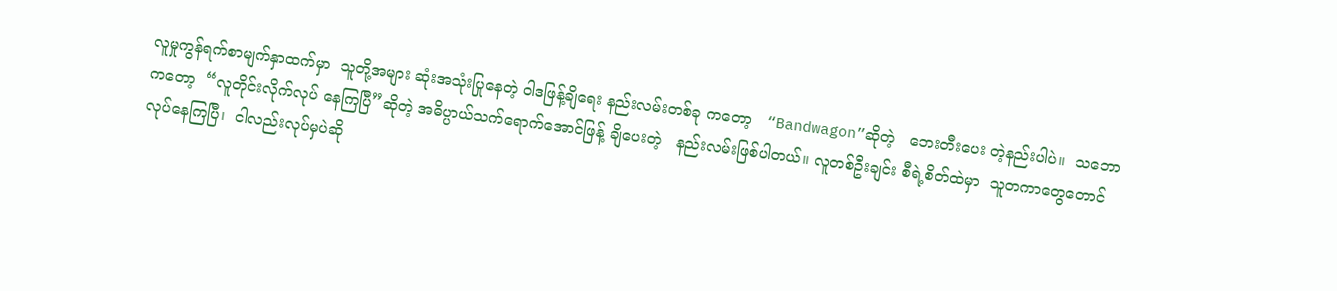လူမှုကွန်ရက်စာမျက်နှာထက်မှာ  သူတို့အများ ဆုံးအသုံးပြုနေတဲ့ ဝါဒဖြန့်ချိရေး နည်းလမ်းတစ်ခု ကတော့   “Bandwagon”ဆိုတဲ့   ဘေးတီးပေး တဲ့နည်းပါပဲ။  သဘောကတော့  “လူတိုင်းလိုက်လုပ် နေကြပြီ”ဆိုတဲ့ အဓိပ္ပာယ်သက်ရောက်အောင်ဖြန့် ချိပေးတဲ့   နည်းလမ်းဖြစ်ပါတယ်။ လူတစ်ဦးချင်း စီရဲ့စိတ်ထဲမှာ  သူတကာတွေတောင်လုပ်နေကြပြီ၊  ငါလည်းလုပ်မှပဲဆို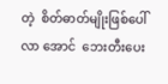တဲ့  စိတ်ဓာတ်မျိုးဖြစ်ပေါ်လာ အောင်  ဘေးတီးပေး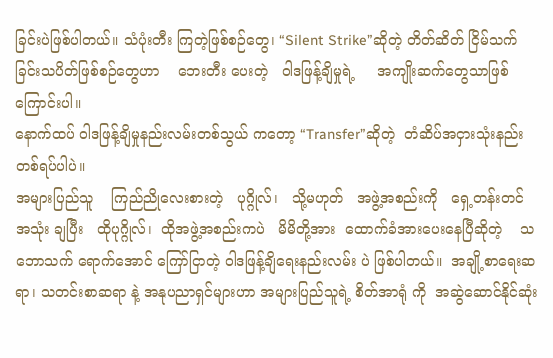ခြင်းပဲဖြစ်ပါတယ်။ သံပုံးတီး ကြတဲ့ဖြစ်စဉ်တွေ၊ “Silent Strike”ဆိုတဲ့ တိတ်ဆိတ် ငြိမ်သက်ခြင်းသပိတ်ဖြစ်စဉ်တွေဟာ    ဘေးတီး ပေးတဲ့   ဝါဒဖြန့်ချိမှုရဲ့     အကျိုးဆက်တွေသာဖြစ် ကြောင်းပါ။
နောက်ထပ် ဝါဒဖြန့်ချိမှုနည်းလမ်းတစ်သွယ် ကတော့ “Transfer”ဆိုတဲ့  တံဆိပ်အငှားသုံးနည်း တစ်ရပ်ပါပဲ။
အများပြည်သူ    ကြည်ညိုလေးစားတဲ့   ပုဂ္ဂိုလ်၊   သို့မဟုတ်   အဖွဲ့အစည်းကို   ရှေ့တန်းတင်  အသုံး ချပြီး   ထိုပုဂ္ဂိုလ်၊  ထိုအဖွဲ့အစည်းကပဲ   မိမိတို့အား  ထောက်ခံအားပေးနေပြီဆိုတဲ့    သဘောသက် ရောက်အောင် ကြော်ငြာတဲ့ ဝါဒဖြန့်ချိရေးနည်းလမ်း ပဲ ဖြစ်ပါတယ်။  အချို့စာရေးဆရာ၊ သတင်းစာဆရာ နဲ့ အနုပညာရှင်များဟာ အများပြည်သူရဲ့ စိတ်အာရုံ ကို  အဆွဲဆောင်နိုင်ဆုံး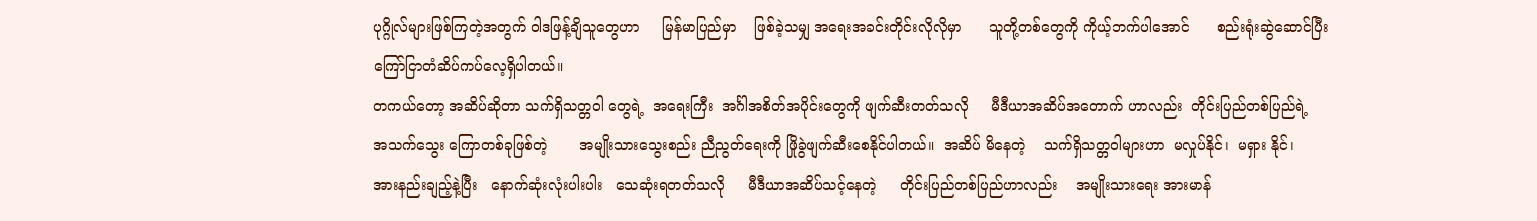ပုဂ္ဂိုလ်များဖြစ်ကြတဲ့အတွက် ဝါဒဖြန့်ချိသူတွေဟာ     မြန်မာပြည်မှာ    ဖြစ်ခဲ့သမျှ အရေးအခင်းတိုင်းလိုလိုမှာ      သူတို့တစ်တွေကို ကိုယ့်ဘက်ပါအောင်      စည်းရုံးဆွဲဆောင်ပြီး  ကြော်ငြာတံဆိပ်ကပ်လေ့ရှိပါတယ်။
တကယ်တော့ အဆိပ်ဆိုတာ သက်ရှိသတ္တဝါ တွေရဲ့  အရေးကြီး  အင်္ဂါအစိတ်အပိုင်းတွေကို ဖျက်ဆီးတတ်သလို     မီဒီယာအဆိပ်အတောက် ဟာလည်း  တိုင်းပြည်တစ်ပြည်ရဲ့   အသက်သွေး ကြောတစ်ခုဖြစ်တဲ့       အမျိုးသားသွေးစည်း ညီညွတ်ရေးကို ဖြိုခွဲဖျက်ဆီးစေနိုင်ပါတယ်။  အဆိပ် မိနေတဲ့    သက်ရှိသတ္တဝါများဟာ  မလှုပ်နိုင်၊  မရှား နိုင်၊    အားနည်းချည့်နဲ့ပြီး   နောက်ဆုံးလုံးပါးပါး   သေဆုံးရတတ်သလို     မီဒီယာအဆိပ်သင့်နေတဲ့     တိုင်းပြည်တစ်ပြည်ဟာလည်း    အမျိုးသားရေး အားမာန်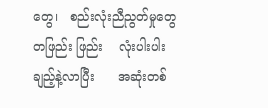တွေ၊   စည်းလုံးညီညွတ်မှုတွေ  တဖြည်း ဖြည်း    လုံးပါးပါးချည့်နဲ့လာပြီး      အဆုံးတစ်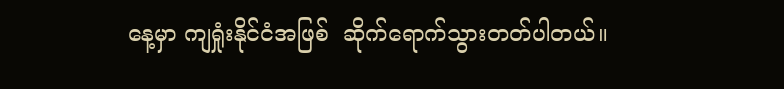နေ့မှာ ကျရှုံးနိုင်ငံအဖြစ်  ဆိုက်ရောက်သွားတတ်ပါတယ်။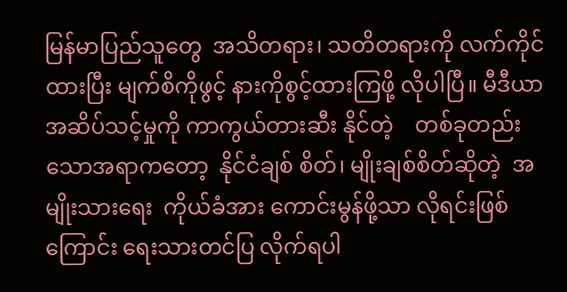မြန်မာပြည်သူတွေ  အသိတရား၊ သတိတရားကို လက်ကိုင်ထားပြီး မျက်စိကိုဖွင့် နားကိုစွင့်ထားကြဖို့ လိုပါပြီ။ မီဒီယာအဆိပ်သင့်မှုကို ကာကွယ်တားဆီး နိုင်တဲ့    တစ်ခုတည်းသောအရာကတော့  နိုင်ငံချစ် စိတ်၊ မျိုးချစ်စိတ်ဆိုတဲ့  အမျိုးသားရေး  ကိုယ်ခံအား ကောင်းမွန်ဖို့သာ လိုရင်းဖြစ်ကြောင်း ရေးသားတင်ပြ လိုက်ရပါ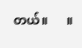တယ်။      ။